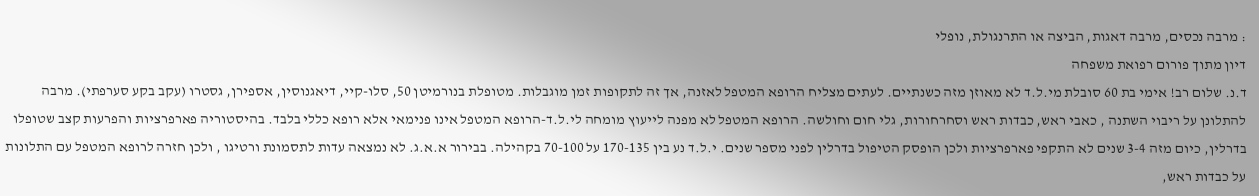: מרבה נכסים, מרבה דאגות, הביצה או התרנגולת, נופלי
דיון מתוך פורום רפואת משפחה
ד.נ. שלום רב! אימי בת 60 סובלת מי.ל.ד לא מאוזן מזה כשנתיים. לעתים מצליח הרופא המטפל לאזנה, אך זה לתקופות זמן מוגבלות. מטופלת בנורמיטן 50, סלו-קיי, דיאגנוסין, אספירן, גסטרו (עקב בקע סערפתי). מרבה להתלונן על ריבוי השתנה , כאבי ראש, כבדות ראש וסחרחורות, גלי חום וחולשה. הרופא המטפל לא מפנה לייעוץ מומחה לי.ל.ד-הרופא המטפל אינו פנימאי אלא רופא כללי בלבד. בהיסטוריה פארפרציות והפרעות קצב שטופלו בדרלין, כיום מזה 3-4 שנים לא התקפי פארפרציות ולכן הופסק הטיפול בדרלין לפני מספר שנים. י.ל.ד נע בין 170-135 על 70-100 בקהילה. בבירור א.א.ג. לא נמצאה עדות לתסמונת ורטיגו , ולכן חזרה לרופא המטפל עם התלונות על כבדות ראש,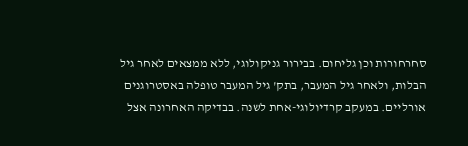סחרחורות וכן גליחום. בבירור גניקולוגי, ללא ממצאים לאחר גיל הבלות, ולאחר גיל המעבר, בתק' גיל המעבר טופלה באסטרוגנים אורליים. במעקב קרדיולוגי-אחת לשנה. בבדיקה האחרונה אצל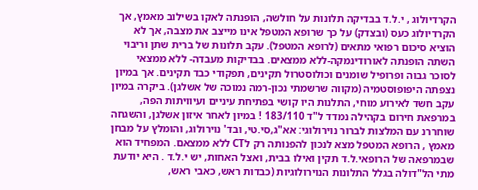הקרדיולוג , י.ל.ד בבדיקה תלונות על חולשה, הופנתה לאקו בשילוב מאמץ, אך הקרדיולוג כעס (ובצדק) על כך שרופא המטפל אינו מייצב את מצבה, אך לא הוציא סיכום רפואי מתאים (לרופא המטפל). עקב תלונות של ברית שתן וריבוי השתה הופנתה לאורודינמקה-ללא ממצאים. בבדיקות מעבדה- ללא ממצאי לסוכר גבוה ופרופיל שומנים וכולוסטרול תקינים, תפקודי כבד תקינים. אך במיון נצפתה היפופוסטמיה (מקווה שרשמתי נכון-רמה נמוכה של אשלגן). ביקרה במיון עקב חשד לאירוע מוחי, התלנות היו קושי בפתיחת עיניים ועיוויתות הפה, במרפאת חירום בקהילה נמדד ל"ד 183/110 ! במיון לאחר איזון אשלגן, והשגחה שוחררנ עם המלצות לברור נוירולוגי: אא"ג,סי.טי, ובד' נוירולוג, והומלץ על מבחן מאמץ , הרופא המטפל מצא לנכון להפנותה רק לCT ללא ממצאם. המפחיד הוא שבמרפאה של הרופאי.ל.ד תקין ואילו בבית, ואצל האחות, יש י.ל.ד . היא יודעת מתי הל"דולה בגלל התלונות הנוירולוגיות (כבדות ראש, כאבי ראש,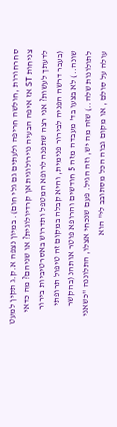סחרחורות ,חולשה חריפה ולעתים גם גלי חום). במיון נצפה א.ק.ג תקין למעט צניחות ST אז איפה הבעיה נוירולוגית אן קרדיולוגית? או שניהם? מה כדאי לדעתך לעשות? אני רצה שתפנה לרופא המטפל ותדרוש באסרטיביות בירור (בעבר דרשה הפניה לבירור פנימית, והיא קבלה במקום זה טיפול תרופתי שונה..) לא בצעו בד' מעבדה מזה 5 חודשים והרופא פוטר אותהנ (בהקשר לתולונות שלה..) שזה מה יש, וזה הגיל. פעם שנכחי אצלו, התלוננה "כשאני עולה על סולם , או מקום גבוה הכל מסתובב לי" הוא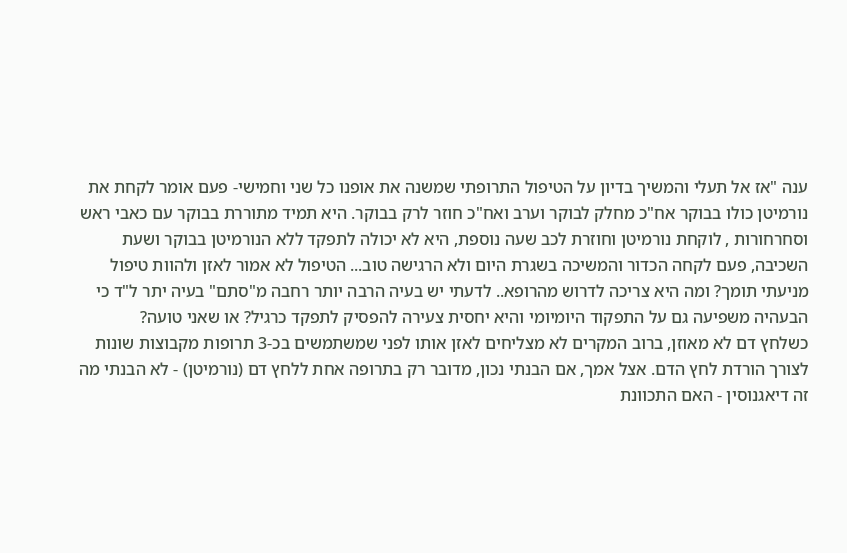ענה "אז אל תעלי והמשיך בדיון על הטיפול התרופתי שמשנה את אופנו כל שני וחמישי- פעם אומר לקחת את נורמיטן כולו בבוקר אח"כ מחלק לבוקר וערב ואח"כ חוזר לרק בבוקר. היא תמיד מתוררת בבוקר עם כאבי ראש וסחרחורות , לוקחת נורמיטן וחוזרת לכב שעה נוספת, היא לא יכולה לתפקד ללא הנורמיטן בבוקר ושעת השכיבה, פעם לקחה הכדור והמשיכה בשגרת היום ולא הרגישה טוב... הטיפול לא אמור לאזן ולהוות טיפול מניעתי תומך? ומה היא צריכה לדרוש מהרופא.. לדעתי יש בעיה הרבה יותר רחבה מ"סתם" בעיה יתר ל"ד כי הבעהיה משפיעה גם על התפקוד היומיומי והיא יחסית צעירה להפסיק לתפקד כרגיל? או שאני טועה?
כשלחץ דם לא מאוזן, ברוב המקרים לא מצליחים לאזן אותו לפני שמשתמשים בכ-3 תרופות מקבוצות שונות לצורך הורדת לחץ הדם. אצל אמך, אם הבנתי נכון, מדובר רק בתרופה אחת ללחץ דם (נורמיטן) - לא הבנתי מה זה דיאגנוסין - האם התכוונת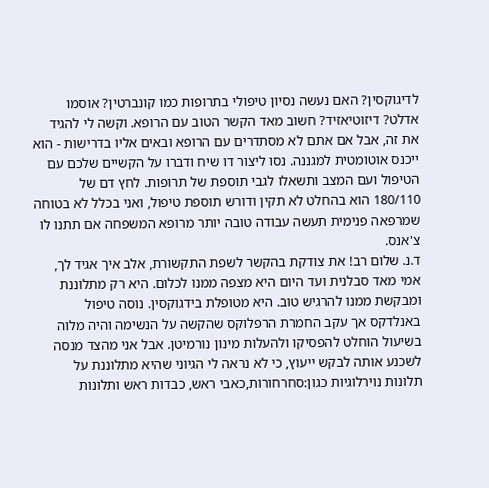לדיגוקסין? האם נעשה נסיון טיפולי בתרופות כמו קונברטין? אוסמו אדלט? דיזוטיאזיד? חשוב מאד הקשר הטוב עם הרופא. וקשה לי להגיד את זה, אבל אם אתם לא מסתדרים עם הרופא ובאים אליו בדרישות - הוא ייכנס אוטומטית למגננה. נסו ליצור דו שיח ודברו על הקשיים שלכם עם הטיפול ועם המצב ותשאלו לגבי תוספת של תרופות. לחץ דם של 180/110 הוא בהחלט לא תקין ודורש תוספת טיפול, ואני בכלל לא בטוחה שמרפאה פנימית תעשה עבודה טובה יותר מרופא המשפחה אם תתנו לו צ'אנס.
ד.נ. שלום רב! את צודקת בהקשר לשפת התקשורת, אלב איך אגיד לך, אמי מאד סבלנית ועד היום היא מצפה ממנו לכלום. היא רק מתלוננת ומבקשת ממנו להרגיש טוב. היא מטופלת בידגוקסין. נוסה טיפול באנלדקס אך עקב החמרת הרפלוקס שהקשה על הנשימה והיה מלוה בשיעול הוחלט להפסיקו ולהעלות מינון נורמיטן. אבל אני מהצד מנסה לשכנע אותה לבקש ייעוץ, כי לא נראה לי הגיוני שהיא מתלוננת על תלונות נוירלוגיות כגון:סחרחורות,כאבי ראש, כבדות ראש ותלונות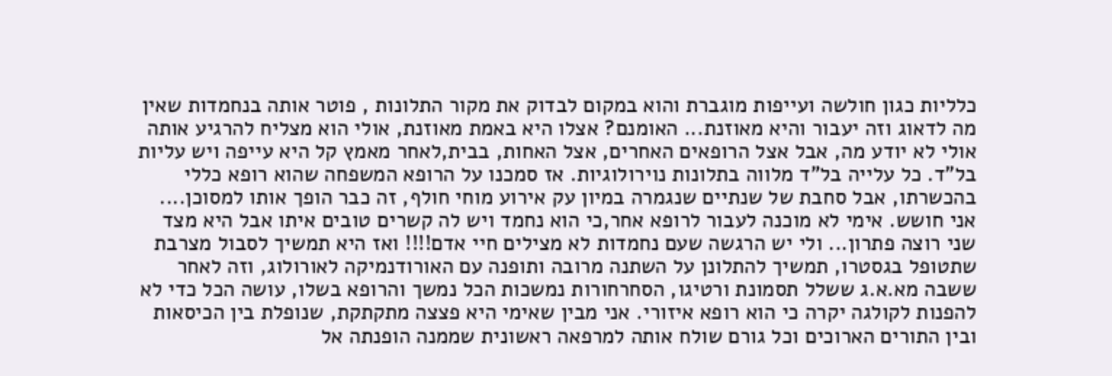כלליות כגון חולשה ועייפות מוגברת והוא במקום לבדוק את מקור התלונות , פוטר אותה בנחמדות שאין מה לדאוג וזה יעבור והיא מאוזנת... האומנם? אצלו היא באמת מאוזנת, אולי הוא מצליח להרגיע אותה אולי לא יודע מה, אבל אצל הרופאים האחרים, אצל האחות, בבית,לאחר מאמץ קל היא עייפה ויש עליות בל"ד. כל עלייה בל"ד מלווה בתלונות נוירולוגיות. אז סמכנו על הרופא המשפחה שהוא רופא כללי בהכשרתו, אבל סחבת של שנתיים שנגמרה במיון עק אירוע מוחי חולף, זה כבר הופך אותו למסוכן.... אני חושש. אימי לא מוכנה לעבור לרופא אחר,כי הוא נחמד ויש לה קשרים טובים איתו אבל היא מצד שני רוצה פתרון... ולי יש הרגשה שעם נחמדות לא מצילים חיי אדם!!!! ואז היא תמשיך לסבול מצרבת שתטופל בגסטרו, תמשיך להתלונן על השתנה מרובה ותופנה עם האורודנמיקה לאורולוג, וזה לאחר ששבה מא.א.ג ששלל תסמונת ורטיגו, הסחרחורות נמשכות הכל נמשך והרופא בשלו, עושה הכל כדי לא להפנות לקולגה יקרה כי הוא רופא איזורי. אני מבין שאימי היא פצצה מתקתקת, שנופלת בין הכיסאות ובין התורים הארוכים וכל גורם שולח אותה למרפאה ראשונית שממנה הופנתה אל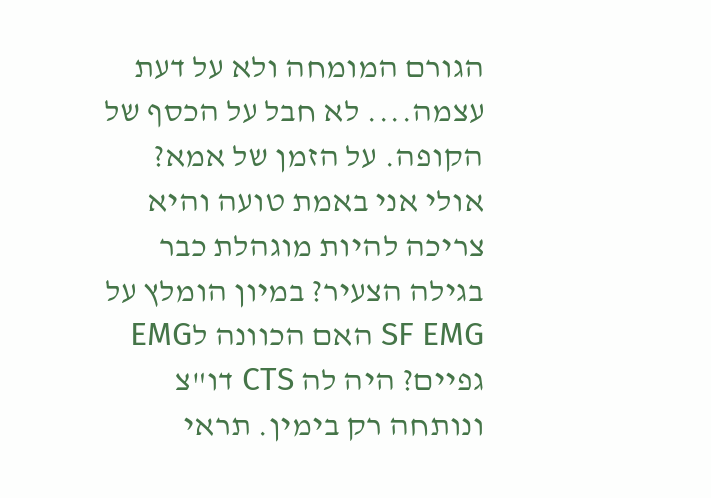הגורם המומחה ולא על דעת עצמה.... לא חבל על הכסף של הקופה. על הזמן של אמא? אולי אני באמת טועה והיא צריכה להיות מוגהלת כבר בגילה הצעיר? במיון הומלץ על SF EMG האם הכוונה לEMG גפיים? היה לה CTS דו"צ ונותחה רק בימין. תראי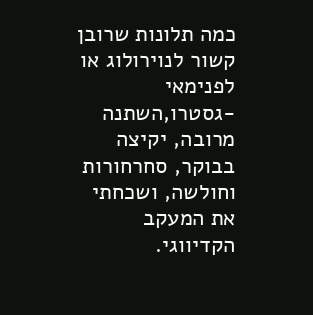כמה תלונות שרובן קשור לנוירולוג או לפנימאי -גסטרו,השתנה מרובה, יקיצה בבוקר, סחרחורות וחולשה, ושכחתי את המעקב הקדיווגי.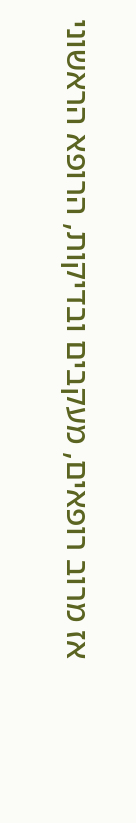אז מרוב רופאים, מעקבים ובדיקות, הרופא הראשוני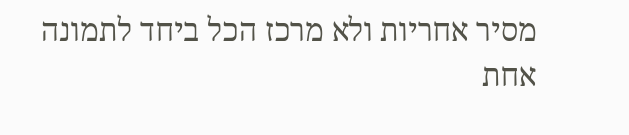מסיר אחריות ולא מרכז הכל ביחד לתמונה אחת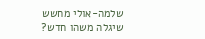שלמה-אולי מחשש שיגלה משהו חדש?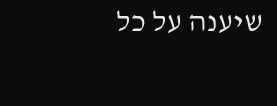שיענה על כל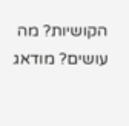הקושיות? מה עושים? מודאג